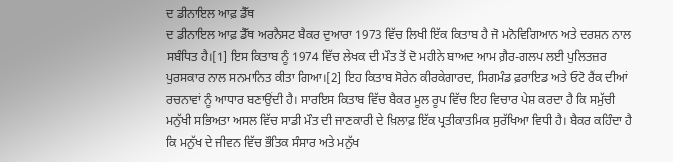ਦ ਡੀਨਾਇਲ ਆਫ਼ ਡੈੱਥ
ਦ ਡੀਨਾਇਲ ਆਫ਼ ਡੈੱਥ ਅਰਨੈਸਟ ਬੈਕਰ ਦੁਆਰਾ 1973 ਵਿੱਚ ਲਿਖੀ ਇੱਕ ਕਿਤਾਬ ਹੈ ਜੋ ਮਨੋਵਿਗਿਆਨ ਅਤੇ ਦਰਸ਼ਨ ਨਾਲ ਸਬੰਧਿਤ ਹੈ।[1] ਇਸ ਕਿਤਾਬ ਨੂੰ 1974 ਵਿੱਚ ਲੇਖਕ ਦੀ ਮੌਤ ਤੋਂ ਦੋ ਮਹੀਨੇ ਬਾਅਦ ਆਮ ਗ਼ੈਰ-ਗਲਪ ਲਈ ਪੁਲਿਤਜ਼ਰ ਪੁਰਸਕਾਰ ਨਾਲ ਸਨਮਾਨਿਤ ਕੀਤਾ ਗਿਆ।[2] ਇਹ ਕਿਤਾਬ ਸੋਰੇਨ ਕੀਰਕੇਗਾਰਦ, ਸਿਗਮੰਡ ਫ਼ਰਾਇਡ ਅਤੇ ਓਟੋ ਰੈਂਕ ਦੀਆਂ ਰਚਨਾਵਾਂ ਨੂੰ ਆਧਾਰ ਬਣਾਉਂਦੀ ਹੈ। ਸਾਰਇਸ ਕਿਤਾਬ ਵਿੱਚ ਬੈਕਰ ਮੂਲ ਰੂਪ ਵਿੱਚ ਇਹ ਵਿਚਾਰ ਪੇਸ਼ ਕਰਦਾ ਹੈ ਕਿ ਸਮੁੱਚੀ ਮਨੁੱਖੀ ਸਭਿਅਤਾ ਅਸਲ ਵਿੱਚ ਸਾਡੀ ਮੌਤ ਦੀ ਜਾਣਕਾਰੀ ਦੇ ਖ਼ਿਲਾਫ਼ ਇੱਕ ਪ੍ਰਤੀਕਾਤਮਿਕ ਸੁਰੱਖਿਆ ਵਿਧੀ ਹੈ। ਬੈਕਰ ਕਹਿੰਦਾ ਹੈ ਕਿ ਮਨੁੱਖ ਦੇ ਜੀਵਨ ਵਿੱਚ ਭੌਤਿਕ ਸੰਸਾਰ ਅਤੇ ਮਨੁੱਖ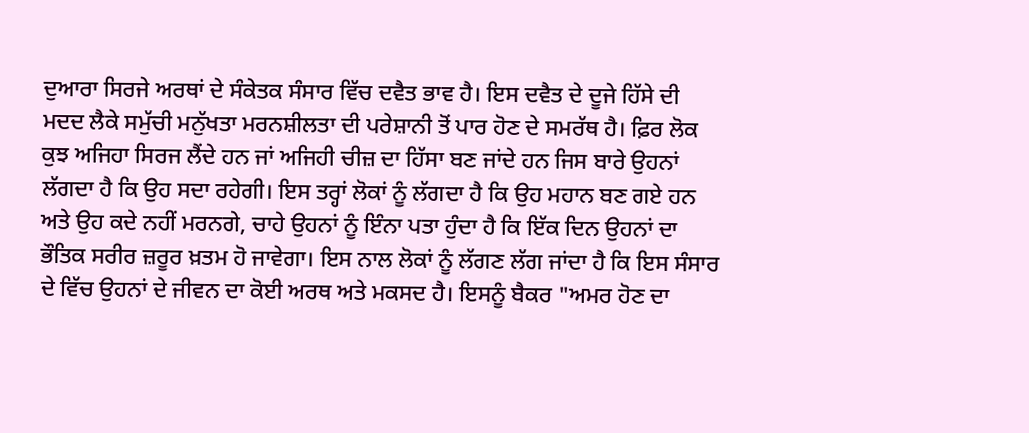ਦੁਆਰਾ ਸਿਰਜੇ ਅਰਥਾਂ ਦੇ ਸੰਕੇਤਕ ਸੰਸਾਰ ਵਿੱਚ ਦਵੈਤ ਭਾਵ ਹੈ। ਇਸ ਦਵੈਤ ਦੇ ਦੂਜੇ ਹਿੱਸੇ ਦੀ ਮਦਦ ਲੈਕੇ ਸਮੁੱਚੀ ਮਨੁੱਖਤਾ ਮਰਨਸ਼ੀਲਤਾ ਦੀ ਪਰੇਸ਼ਾਨੀ ਤੋਂ ਪਾਰ ਹੋਣ ਦੇ ਸਮਰੱਥ ਹੈ। ਫ਼ਿਰ ਲੋਕ ਕੁਝ ਅਜਿਹਾ ਸਿਰਜ ਲੈਂਦੇ ਹਨ ਜਾਂ ਅਜਿਹੀ ਚੀਜ਼ ਦਾ ਹਿੱਸਾ ਬਣ ਜਾਂਦੇ ਹਨ ਜਿਸ ਬਾਰੇ ਉਹਨਾਂ ਲੱਗਦਾ ਹੈ ਕਿ ਉਹ ਸਦਾ ਰਹੇਗੀ। ਇਸ ਤਰ੍ਹਾਂ ਲੋਕਾਂ ਨੂੰ ਲੱਗਦਾ ਹੈ ਕਿ ਉਹ ਮਹਾਨ ਬਣ ਗਏ ਹਨ ਅਤੇ ਉਹ ਕਦੇ ਨਹੀਂ ਮਰਨਗੇ, ਚਾਹੇ ਉਹਨਾਂ ਨੂੰ ਇੰਨਾ ਪਤਾ ਹੁੰਦਾ ਹੈ ਕਿ ਇੱਕ ਦਿਨ ਉਹਨਾਂ ਦਾ ਭੌਤਿਕ ਸਰੀਰ ਜ਼ਰੂਰ ਖ਼ਤਮ ਹੋ ਜਾਵੇਗਾ। ਇਸ ਨਾਲ ਲੋਕਾਂ ਨੂੰ ਲੱਗਣ ਲੱਗ ਜਾਂਦਾ ਹੈ ਕਿ ਇਸ ਸੰਸਾਰ ਦੇ ਵਿੱਚ ਉਹਨਾਂ ਦੇ ਜੀਵਨ ਦਾ ਕੋਈ ਅਰਥ ਅਤੇ ਮਕਸਦ ਹੈ। ਇਸਨੂੰ ਬੈਕਰ "ਅਮਰ ਹੋਣ ਦਾ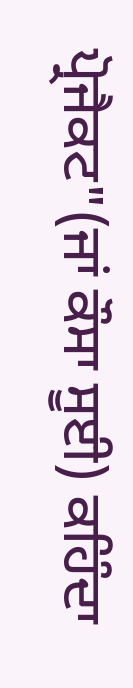ਪ੍ਰੋਜੈਕਟ"(ਜਾਂ ਕੌਸਾ ਸੂਈ) ਕਹਿੰਦਾ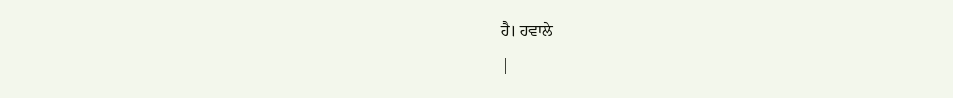ਹੈ। ਹਵਾਲੇ
|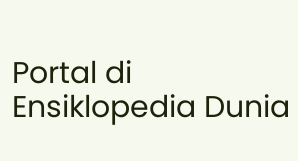Portal di Ensiklopedia Dunia